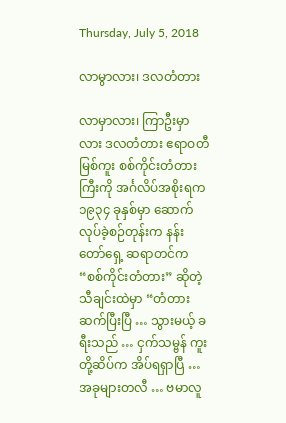Thursday, July 5, 2018

လာမွာလား၊ ဒလတံတား

လာမှာလား၊ ကြာဦးမှာလား ဒလတံတား ဧရာဝတီမြစ်ကူး စစ်ကိုင်းတံတားကြီးကို အင်္ဂလိပ်အစိုးရက ၁၉၃၄ ခုနှစ်မှာ ဆောက်လုပ်ခဲ့စဉ်တုန်းက နန်းတော်ရှေ့ ဆရာတင်က “စစ်ကိုင်းတံတား” ဆိုတဲ့ သီချင်းထဲမှာ “တံတားဆက်ပြီးပြီ … သွားမယ့် ခရီးသည် … ငှက်သမ္ဗန် ကူးတို့ဆိပ်က အိပ်ရရှာပြီ … အခုများတလီ … ဗမာလူ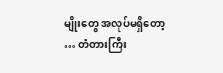မျိုးတွေ အလုပ်မရှိတော့ … တံတားကြီး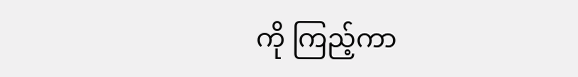ကို ကြည့်ကာ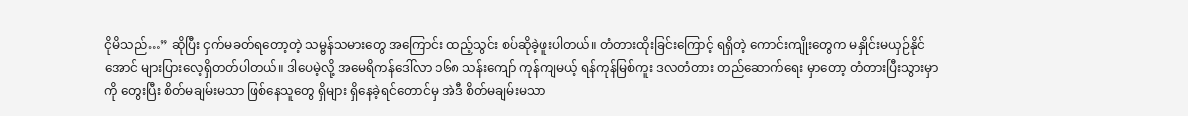ငိုမိသည်…” ဆိုပြီး ငှက်မခတ်ရတော့တဲ့ သမ္ဗန်သမားတွေ အကြောင်း ထည့်သွင်း စပ်ဆိုခဲ့ဖူးပါတယ်။ တံတားထိုးခြင်းကြောင့် ရရှိတဲ့ ကောင်းကျိုးတွေက မနှိုင်းမယှဉ်နိုင်အောင် များပြားလေ့ရှိတတ်ပါတယ်။ ဒါပေမဲ့လို့ အမေရိကန်ဒေါ်လာ ၁၆၈ သန်းကျော် ကုန်ကျမယ့် ရန်ကုန်မြစ်ကူး ဒလတံတား တည်ဆောက်ရေး မှာတော့ တံတားပြီးသွားမှာကို တွေးပြီး စိတ်မချမ်းမသာ ဖြစ်နေသူတွေ ရှိများ ရှိနေခဲ့ရင်တောင်မှ အဲဒီ စိတ်မချမ်းမသာ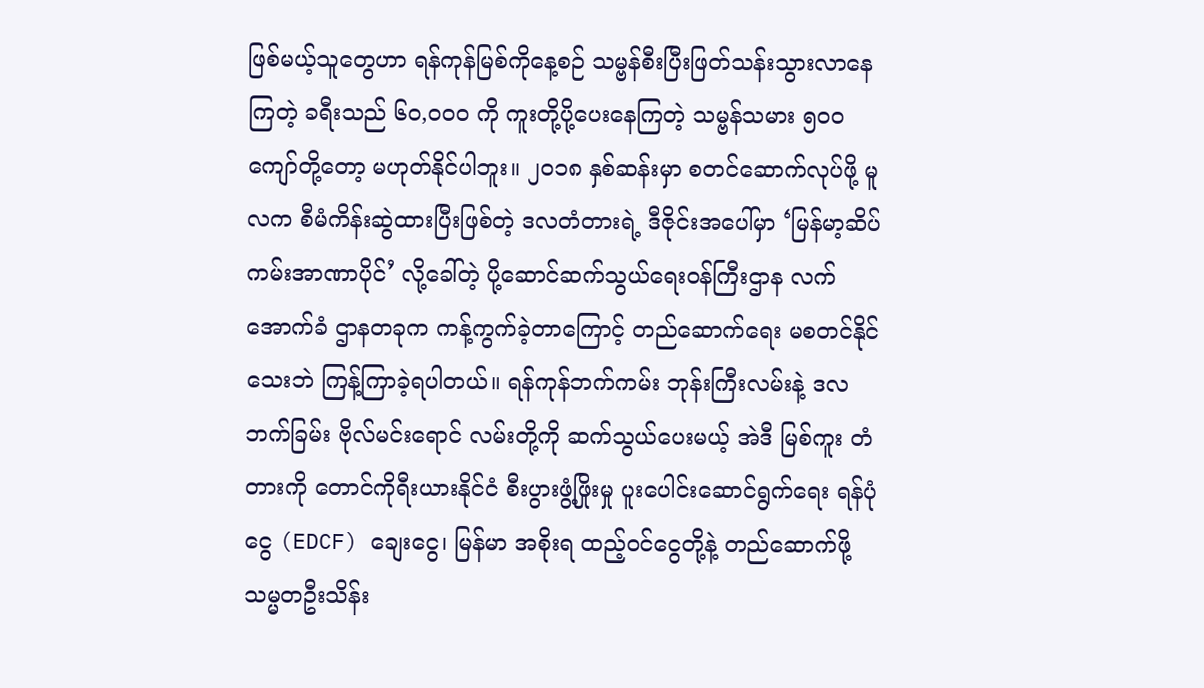ဖြစ်မယ့်သူတွေဟာ ရန်ကုန်မြစ်ကိုနေ့စဉ် သမ္ဗန်စီးပြီးဖြတ်သန်းသွားလာနေကြတဲ့ ခရီးသည် ၆ဝ,ဝဝဝ ကို ကူးတို့ပို့ပေးနေကြတဲ့ သမ္ဗန်သမား ၅ဝဝ ကျော်တို့တော့ မဟုတ်နိုင်ပါဘူး။ ၂ဝ၁၈ နှစ်ဆန်းမှာ စတင်ဆောက်လုပ်ဖို့ မူလက စီမံကိန်းဆွဲထားပြီးဖြစ်တဲ့ ဒလတံတားရဲ့ ဒီဇိုင်းအပေါ်မှာ ‘မြန်မာ့ဆိပ်ကမ်းအာဏာပိုင်’ လို့ခေါ်တဲ့ ပို့ဆောင်ဆက်သွယ်ရေးဝန်ကြီးဌာန လက်အောက်ခံ ဌာနတခုက ကန့်ကွက်ခဲ့တာကြောင့် တည်ဆောက်ရေး မစတင်နိုင်သေးဘဲ ကြန့်ကြာခဲ့ရပါတယ်။ ရန်ကုန်ဘက်ကမ်း ဘုန်းကြီးလမ်းနဲ့ ဒလဘက်ခြမ်း ဗိုလ်မင်းရောင် လမ်းတို့ကို ဆက်သွယ်ပေးမယ့် အဲဒီ မြစ်ကူး တံတားကို တောင်ကိုရီးယားနိုင်ငံ စီးပွားဖွံ့ဖြိုးမှု ပူးပေါင်းဆောင်ရွက်ရေး ရန်ပုံငွေ (EDCF) ချေးငွေ၊ မြန်မာ အစိုးရ ထည့်ဝင်ငွေတို့နဲ့ တည်ဆောက်ဖို့ သမ္မတဦးသိန်း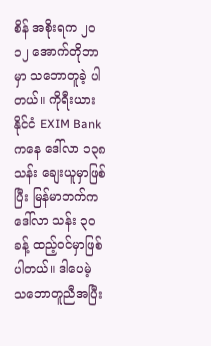စိန် အစိုးရက ၂ဝ၁၂ အောက်တိုဘာမှာ သဘောတူခဲ့ ပါတယ်။ ကိုရီးယားနိုင်ငံ EXIM Bank ကနေ ဒေါ်လာ ၁၃၈ သန်း ချေးယူမှာဖြစ်ပြီး မြန်မာဘက်က ဒေါ်လာ သန်း ၃ဝ ခန့် ထည့်ဝင်မှာဖြစ်ပါတယ်။ ဒါပေမဲ့ သဘောတူညီအပြီး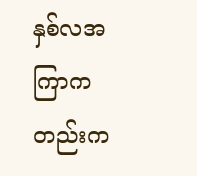နှစ်လအကြာကတည်းက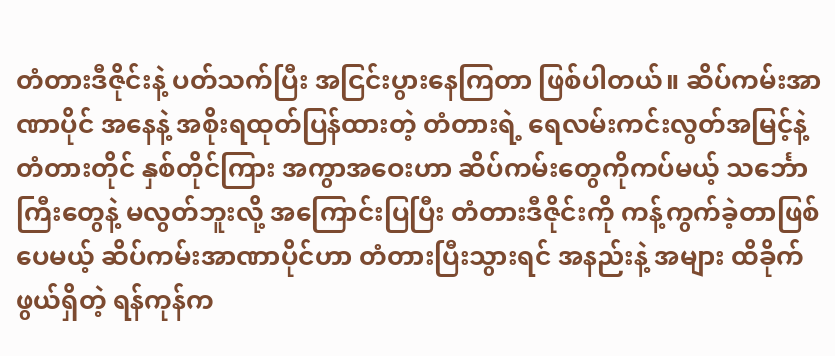တံတားဒီဇိုင်းနဲ့ ပတ်သက်ပြီး အငြင်းပွားနေကြတာ ဖြစ်ပါတယ်။ ဆိပ်ကမ်းအာဏာပိုင် အနေနဲ့ အစိုးရထုတ်ပြန်ထားတဲ့ တံတားရဲ့ ရေလမ်းကင်းလွတ်အမြင့်နဲ့ တံတားတိုင် နှစ်တိုင်ကြား အကွာအဝေးဟာ ဆိပ်ကမ်းတွေကိုကပ်မယ့် သင်္ဘောကြီးတွေနဲ့ မလွတ်ဘူးလို့ အကြောင်းပြပြီး တံတားဒီဇိုင်းကို ကန့်ကွက်ခဲ့တာဖြစ်ပေမယ့် ဆိပ်ကမ်းအာဏာပိုင်ဟာ တံတားပြီးသွားရင် အနည်းနဲ့ အများ ထိခိုက်ဖွယ်ရှိတဲ့ ရန်ကုန်က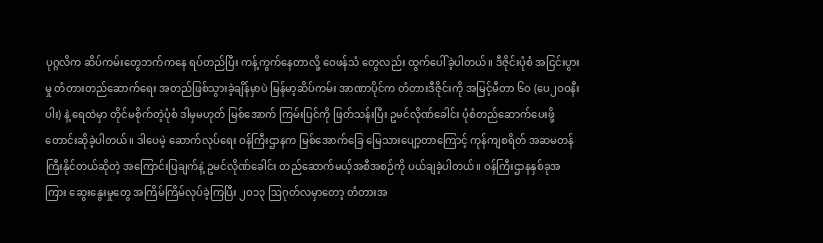ပုဂ္ဂလိက ဆိပ်ကမ်းတွေဘက်ကနေ ရပ်တည်ပြီး ကန့်ကွက်နေတာလို့ ဝေဖန်သံ တွေလည်း ထွက်ပေါ်ခဲ့ပါတယ်။ ဒီဇိုင်းပုံစံ အငြင်းပွားမှု တံတားတည်ဆောက်ရေး အတည်ဖြစ်သွားခဲ့ချိန်မှာပဲ မြန်မာ့ဆိပ်ကမ်း အာဏာပိုင်က တံတားဒီဇိုင်းကို အမြင့်မီတာ ၆ဝ (ပေ၂ဝဝနီးပါး) နဲ့ ရေထဲမှာ တိုင်မစိုက်တဲ့ပုံစံ ဒါမှမဟုတ် မြစ်အောက် ကြမ်းပြင်ကို ဖြတ်သန်းပြီး ဥမင်လိုဏ်ခေါင်း ပုံစံတည်ဆောက်ပေးဖို့ တောင်းဆိုခဲ့ပါတယ်။ ဒါပေမဲ့ ဆောက်လုပ်ရေး ဝန်ကြီးဌာနက မြစ်အောက်ခြေ မြေသားပျော့တာကြောင့် ကုန်ကျစရိတ် အဆမတန် ကြီးနိုင်တယ်ဆိုတဲ့ အကြောင်းပြချက်နဲ့ ဥမင်လိုဏ်ခေါင်း တည်ဆောက်မယ့်အစီအစဉ်ကို ပယ်ချခဲ့ပါတယ်။ ဝန်ကြီးဌာနနှစ်ခုအကြား ဆွေးနွေးမှုတွေ အကြိမ်ကြိမ်လုပ်ခဲ့ကြပြီး ၂ဝ၁၃ ဩဂုတ်လမှာတော့ တံတားအ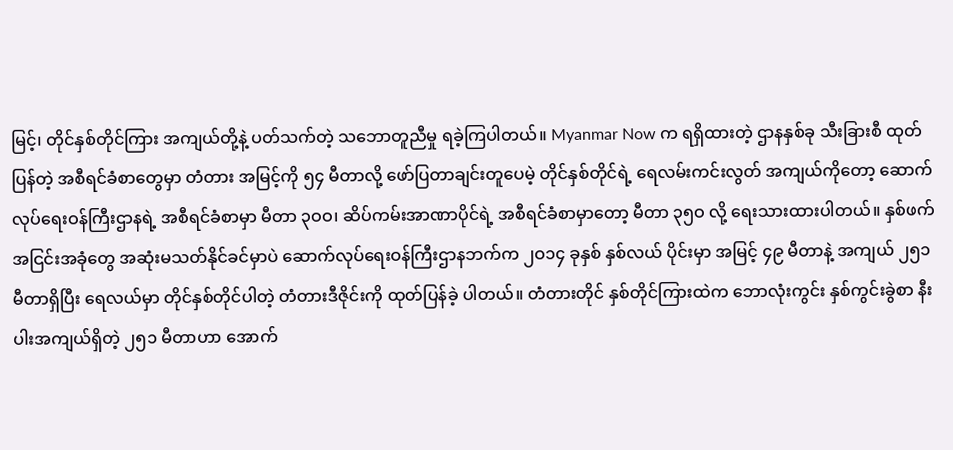မြင့်၊ တိုင်နှစ်တိုင်ကြား အကျယ်တို့နဲ့ ပတ်သက်တဲ့ သဘောတူညီမှု ရခဲ့ကြပါတယ်။ Myanmar Now က ရရှိထားတဲ့ ဌာနနှစ်ခု သီးခြားစီ ထုတ်ပြန်တဲ့ အစီရင်ခံစာတွေမှာ တံတား အမြင့်ကို ၅၄ မီတာလို့ ဖော်ပြတာချင်းတူပေမဲ့ တိုင်နှစ်တိုင်ရဲ့ ရေလမ်းကင်းလွတ် အကျယ်ကိုတော့ ဆောက်လုပ်ရေးဝန်ကြီးဌာနရဲ့ အစီရင်ခံစာမှာ မီတာ ၃ဝဝ၊ ဆိပ်ကမ်းအာဏာပိုင်ရဲ့ အစီရင်ခံစာမှာတော့ မီတာ ၃၅ဝ လို့ ရေးသားထားပါတယ်။ နှစ်ဖက်အငြင်းအခုံတွေ အဆုံးမသတ်နိုင်ခင်မှာပဲ ဆောက်လုပ်ရေးဝန်ကြီးဌာနဘက်က ၂ဝ၁၄ ခုနှစ် နှစ်လယ် ပိုင်းမှာ အမြင့် ၄၉ မီတာနဲ့ အကျယ် ၂၅၁ မီတာရှိပြီး ရေလယ်မှာ တိုင်နှစ်တိုင်ပါတဲ့ တံတားဒီဇိုင်းကို ထုတ်ပြန်ခဲ့ ပါတယ်။ တံတားတိုင် နှစ်တိုင်ကြားထဲက ဘောလုံးကွင်း နှစ်ကွင်းခွဲစာ နီးပါးအကျယ်ရှိတဲ့ ၂၅၁ မီတာဟာ အောက်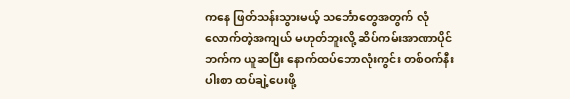ကနေ ဖြတ်သန်းသွားမယ့် သင်္ဘောတွေအတွက် လုံလောက်တဲ့အကျယ် မဟုတ်ဘူးလို့ ဆိပ်ကမ်းအာဏာပိုင်ဘက်က ယူဆပြီး နောက်ထပ်ဘောလုံးကွင်း တစ်ဝက်နီးပါးစာ ထပ်ချဲ့ပေးဖို့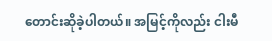တောင်းဆိုခဲ့ပါတယ်။ အမြင့်ကိုလည်း ငါးမီ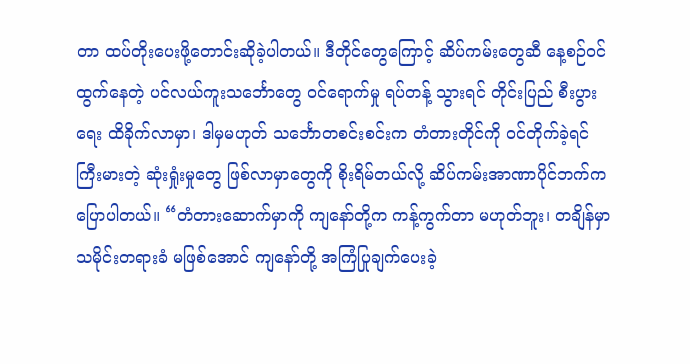တာ ထပ်တိုးပေးဖို့တောင်းဆိုခဲ့ပါတယ်။ ဒီတိုင်တွေကြောင့် ဆိပ်ကမ်းတွေဆီ နေ့စဉ်ဝင်ထွက်နေတဲ့ ပင်လယ်ကူးသင်္ဘောတွေ ဝင်ရောက်မှု ရပ်တန့် သွားရင် တိုင်းပြည် စီးပွားရေး ထိခိုက်လာမှာ၊ ဒါမှမဟုတ် သင်္ဘောတစင်းစင်းက တံတားတိုင်ကို ဝင်တိုက်ခဲ့ရင် ကြီးမားတဲ့ ဆုံးရှုံးမှုတွေ ဖြစ်လာမှာတွေကို စိုးရိမ်တယ်လို့ ဆိပ်ကမ်းအာဏာပိုင်ဘက်က ပြောပါတယ်။ “တံတားဆောက်မှာကို ကျနော်တို့က ကန့်ကွက်တာ မဟုတ်ဘူး၊ တချိန်မှာ သမိုင်းတရားခံ မဖြစ်အောင် ကျနော်တို့ အကြံပြုချက်ပေးခဲ့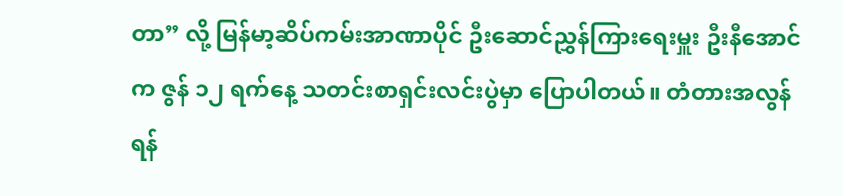တာ” လို့ မြန်မာ့ဆိပ်ကမ်းအာဏာပိုင် ဦးဆောင်ညွှန်ကြားရေးမှူး ဦးနီအောင်က ဇွန် ၁၂ ရက်နေ့ သတင်းစာရှင်းလင်းပွဲမှာ ပြောပါတယ်။ တံတားအလွန် ရန်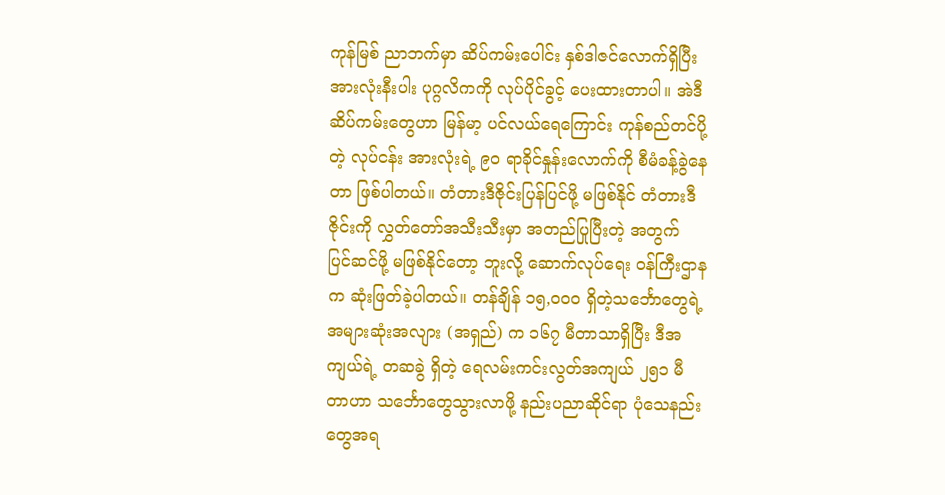ကုန်မြစ် ညာဘက်မှာ ဆိပ်ကမ်းပေါင်း နှစ်ဒါဇင်လောက်ရှိပြီး အားလုံးနီးပါး ပုဂ္ဂလိကကို လုပ်ပိုင်ခွင့် ပေးထားတာပါ။ အဲဒီဆိပ်ကမ်းတွေဟာ မြန်မာ့ ပင်လယ်ရေကြောင်း ကုန်စည်တင်ပို့တဲ့ လုပ်ငန်း အားလုံးရဲ့ ၉ဝ ရာခိုင်နှုန်းလောက်ကို စီမံခန့်ခွဲနေတာ ဖြစ်ပါတယ်။ တံတားဒီဇိုင်းပြန်ပြင်ဖို့ မဖြစ်နိုင် တံတားဒီဇိုင်းကို လွှတ်တော်အသီးသီးမှာ အတည်ပြုပြီးတဲ့ အတွက် ပြင်ဆင်ဖို့ မဖြစ်နိုင်တော့ ဘူးလို့ ဆောက်လုပ်ရေး ဝန်ကြီးဌာနက ဆုံးဖြတ်ခဲ့ပါတယ်။ တန်ချိန် ၁၅,ဝဝဝ ရှိတဲ့သင်္ဘောတွေရဲ့ အများဆုံးအလျား (အရှည်) က ၁၆၇ မီတာသာရှိပြီး ဒီအကျယ်ရဲ့ တဆခွဲ ရှိတဲ့ ရေလမ်းကင်းလွတ်အကျယ် ၂၅၁ မီတာဟာ သင်္ဘောတွေသွားလာဖို့ နည်းပညာဆိုင်ရာ ပုံသေနည်းတွေအရ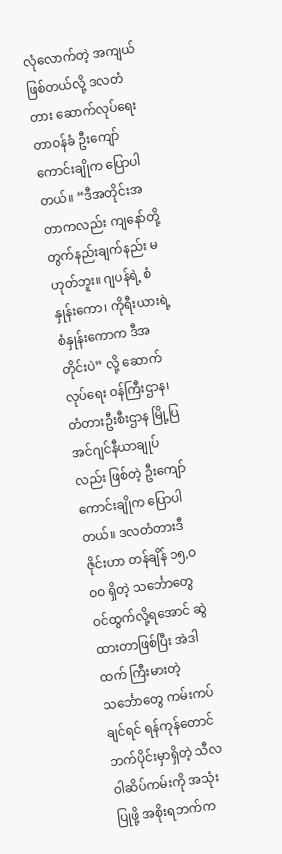လုံလောက်တဲ့ အကျယ်ဖြစ်တယ်လို့ ဒလတံတား ဆောက်လုပ်ရေးတာဝန်ခံ ဦးကျော်ကောင်းချိုက ပြောပါတယ်။ “ဒီအတိုင်းအတာကလည်း ကျနော်တို့ တွက်နည်းချက်နည်း မဟုတ်ဘူး။ ဂျပန်ရဲ့ စံနှုန်းကော၊ ကိုရီးယားရဲ့ စံနှုန်းကောက ဒီအတိုင်းပဲ” လို့ ဆောက်လုပ်ရေး ဝန်ကြီးဌာန၊ တံတားဦးစီးဌာန မြို့ပြအင်ဂျင်နီယာချုပ်လည်း ဖြစ်တဲ့ ဦးကျော်ကောင်းချိုက ပြောပါတယ်။ ဒလတံတားဒီဇိုင်းဟာ တန်ချိန် ၁၅,ဝဝဝ ရှိတဲ့ သင်္ဘောတွေ ဝင်ထွက်လို့ရအောင် ဆွဲထားတာဖြစ်ပြီး အဲဒါထက် ကြီးမားတဲ့ သင်္ဘောတွေ ကမ်းကပ်ချင်ရင် ရန်ကုန်တောင်ဘက်ပိုင်းမှာရှိတဲ့ သီလဝါဆိပ်ကမ်းကို အသုံးပြုဖို့ အစိုးရဘက်က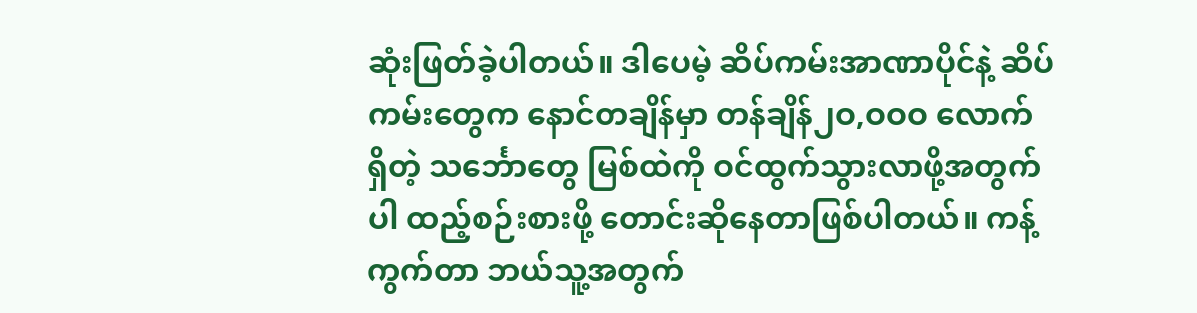ဆုံးဖြတ်ခဲ့ပါတယ်။ ဒါပေမဲ့ ဆိပ်ကမ်းအာဏာပိုင်နဲ့ ဆိပ်ကမ်းတွေက နောင်တချိန်မှာ တန်ချိန်၂ဝ,ဝဝဝ လောက် ရှိတဲ့ သင်္ဘောတွေ မြစ်ထဲကို ဝင်ထွက်သွားလာဖို့အတွက်ပါ ထည့်စဉ်းစားဖို့ တောင်းဆိုနေတာဖြစ်ပါတယ်။ ကန့်ကွက်တာ ဘယ်သူ့အတွက်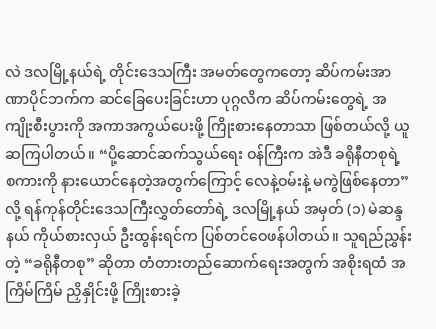လဲ ဒလမြို့နယ်ရဲ့ တိုင်းဒေသကြီး အမတ်တွေကတော့ ဆိပ်ကမ်းအာဏာပိုင်ဘက်က ဆင်ခြေပေးခြင်းဟာ ပုဂ္ဂလိက ဆိပ်ကမ်းတွေရဲ့ အကျိုးစီးပွားကို အကာအကွယ်ပေးဖို့ ကြိုးစားနေတာသာ ဖြစ်တယ်လို့ ယူဆကြပါတယ်။ “ပို့ဆောင်ဆက်သွယ်ရေး ဝန်ကြီးက အဲဒီ ခရိုနီတစုရဲ့ စကားကို နားယောင်နေတဲ့အတွက်ကြောင့် လေနဲ့ဝမ်းနဲ့ မကွဲဖြစ်နေတာ” လို့ ရန်ကုန်တိုင်းဒေသကြီးလွှတ်တော်ရဲ့ ဒလမြို့နယ် အမှတ် (၁) မဲဆန္ဒနယ် ကိုယ်စားလှယ် ဦးထွန်းရင်က ပြစ်တင်ဝေဖန်ပါတယ်။ သူရည်ညွှန်းတဲ့ “ခရိုနီတစု” ဆိုတာ တံတားတည်ဆောက်ရေးအတွက် အစိုးရထံ အကြိမ်ကြိမ် ညှိနှိုင်းဖို့ ကြိုးစားခဲ့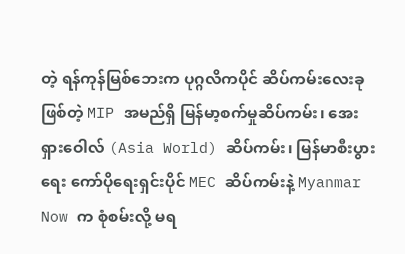တဲ့ ရန်ကုန်မြစ်ဘေးက ပုဂ္ဂလိကပိုင် ဆိပ်ကမ်းလေးခုဖြစ်တဲ့ MIP အမည်ရှိ မြန်မာ့စက်မှုဆိပ်ကမ်း၊ အေးရှားဝေါလ် (Asia World) ဆိပ်ကမ်း၊ မြန်မာစီးပွားရေး ကော်ပိုရေးရှင်းပိုင် MEC ဆိပ်ကမ်းနဲ့ Myanmar Now က စုံစမ်းလို့ မရ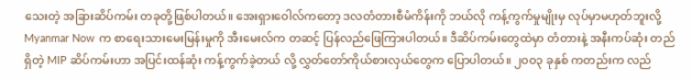သေးတဲ့ အခြားဆိပ်ကမ်း တခုတို့ဖြစ်ပါတယ်။ အေးရှားဝေါလ်ကတော့ ဒလတံတားစီမံကိန်းကို ဘယ်လို ကန့်ကွက်မှုမျိုးမှ လုပ်မှာမဟုတ်ဘူးလို့ Myanmar Now က စာရေးသားမေးမြန်းမှုကို အီးမေးလ်က တဆင့် ပြန်လည်ဖြေကြားပါတယ်။ ဒီဆိပ်ကမ်းတွေထဲမှာ တံတားနဲ့ အနီးကပ်ဆုံး တည်ရှိတဲ့ MIP ဆိပ်ကမ်းဟာ အပြင်းထန်ဆုံး ကန့်ကွက်ခဲ့တယ် လို့ လွှတ်တော်ကိုယ်စားလှယ်တွေက ပြောပါတယ်။ ၂ဝဝ၃ ခုနှစ် ကတည်းက လည်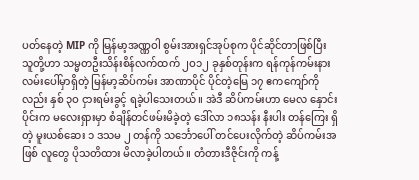ပတ်နေတဲ့ MIP ကို မြန်မာ့အဏ္ဏဝါ စွမ်းအားရှင်အုပ်စုက ပိုင်ဆိုင်တာဖြစ်ပြီး သူတို့ဟာ သမ္မတဦးသိန်းစိန်လက်ထက် ၂ဝ၁၂ ခုနှစ်တုန်းက ရန်ကုန်ကမ်းနားလမ်းပေါ်မှာရှိတဲ့ မြန်မာ့ဆိပ်ကမ်း အာဏာပိုင် ပိုင်တဲ့မြေ ၁၇ ဧကကျော်ကိုလည်း နှစ် ၃ဝ ငှားရမ်းခွင့် ရခဲ့ပါသေးတယ်။ အဲဒီ ဆိပ်ကမ်းဟာ မေလ နှောင်းပိုင်းက မလေးရှားမှာ စံချိန်တင်ဖမ်းမိခဲ့တဲ့ ဒေါ်လာ ၁၈သန်း နီးပါး တန်ကြေး ရှိတဲ့ မူးယစ်ဆေး ၁ ဒသမ ၂ တန်ကို သင်္ဘောပေါ် တင်ပေးလိုက်တဲ့ ဆိပ်ကမ်းအဖြစ် လူတွေ ပိုသတိထား မိလာခဲ့ပါတယ်။ တံတားဒီဇိုင်းကို ကန့်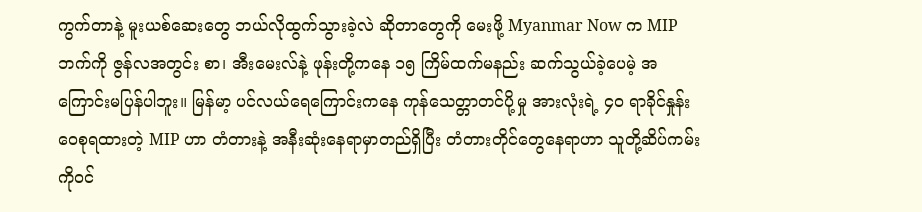ကွက်တာနဲ့ မူးယစ်ဆေးတွေ ဘယ်လိုထွက်သွားခဲ့လဲ ဆိုတာတွေကို မေးဖို့ Myanmar Now က MIP ဘက်ကို ဇွန်လအတွင်း စာ၊ အီးမေးလ်နဲ့ ဖုန်းတို့ကနေ ၁၅ ကြိမ်ထက်မနည်း ဆက်သွယ်ခဲ့ပေမဲ့ အကြောင်းမပြန်ပါဘူး။ မြန်မာ့ ပင်လယ်ရေကြောင်းကနေ ကုန်သေတ္တာတင်ပို့မှု အားလုံးရဲ့ ၄ဝ ရာခိုင်နှုန်း ဝေစုရထားတဲ့ MIP ဟာ တံတားနဲ့ အနီးဆုံးနေရာမှာတည်ရှိပြီး တံတားတိုင်တွေနေရာဟာ သူတို့ဆိပ်ကမ်းကိုဝင်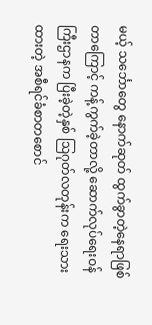မယ့် သင်္ဘောတွေ နောက်ဆုတ် ထွက်ခွာတဲ့နေရာဖြစ်တာကြောင့် ကန့်ကွက်ခဲ့တာလို့ ဆောက်လုပ်ရေးဝန်ကြီးဌာနက ပြီးခဲ့တဲ့နှစ် ဩဂုတ်လတုန်းက ရေးသားထားတဲ့ အစီရင်ခံစာတစောင်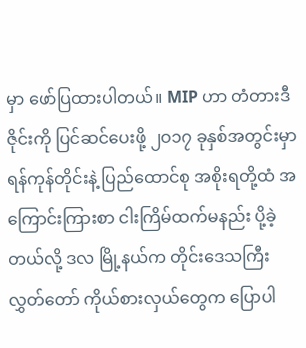မှာ ဖော်ပြထားပါတယ်။ MIP ဟာ တံတားဒီဇိုင်းကို ပြင်ဆင်ပေးဖို့ ၂ဝ၁၇ ခုနှစ်အတွင်းမှာ ရန်ကုန်တိုင်းနဲ့ ပြည်ထောင်စု အစိုးရတို့ထံ အကြောင်းကြားစာ ငါးကြိမ်ထက်မနည်း ပို့ခဲ့တယ်လို့ ဒလ မြို့နယ်က တိုင်းဒေသကြီး လွှတ်တော် ကိုယ်စားလှယ်တွေက ပြောပါ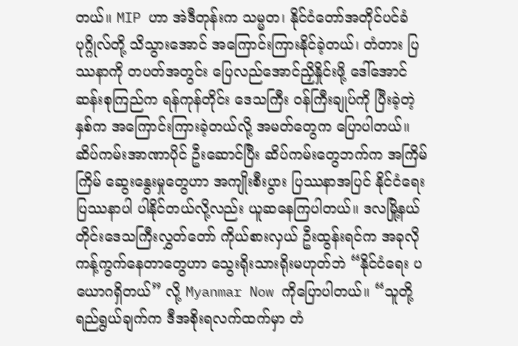တယ်။ MIP ဟာ အဲဒီတုန်းက သမ္မတ၊ နိုင်ငံတော်အတိုင်ပင်ခံပုဂ္ဂိုလ်တို့ သိသွားအောင် အကြောင်းကြားနိုင်ခဲ့တယ်၊ တံတား ပြဿနာကို တပတ်အတွင်း ပြေလည်အောင်ညှိနှိုင်းဖို့ ဒေါ်အောင်ဆန်းစုကြည်က ရန်ကုန်တိုင်း ဒေသကြီး ဝန်ကြီးချုပ်ကို ပြီးခဲ့တဲ့နှစ်က အကြောင်းကြားခဲ့တယ်လို့ အမတ်တွေက ပြောပါတယ်။ ဆိပ်ကမ်းအာဏာပိုင် ဦးဆောင်ပြီး ဆိပ်ကမ်းတွေဘက်က အကြိမ်ကြိမ် ဆွေးနွေးမှုတွေဟာ အကျိုးစီးပွား ပြဿနာအပြင် နိုင်ငံရေးပြဿနာပါ ပါနိုင်တယ်လို့လည်း ယူဆနေကြပါတယ်။ ဒလမြို့နယ် တိုင်းဒေသကြီးလွှတ်တော် ကိုယ်စားလှယ် ဦးထွန်းရင်က အခုလိုကန့်ကွက်နေတာတွေဟာ သွေးရိုးသားရိုးမဟုတ်ဘဲ “နိုင်ငံရေး ပယောဂရှိတယ်” လို့ Myanmar Now ကိုပြောပါတယ်။ “သူတို့ရည်ရွယ်ချက်က ဒီအစိုးရလက်ထက်မှာ တံ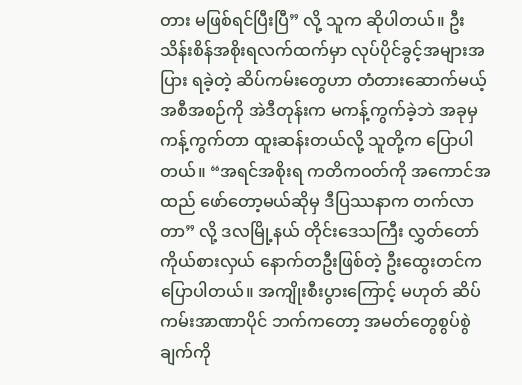တား မဖြစ်ရင်ပြီးပြီ” လို့ သူက ဆိုပါတယ်။ ဦးသိန်းစိန်အစိုးရလက်ထက်မှာ လုပ်ပိုင်ခွင့်အများအပြား ရခဲ့တဲ့ ဆိပ်ကမ်းတွေဟာ တံတားဆောက်မယ့် အစီအစဉ်ကို အဲဒီတုန်းက မကန့်ကွက်ခဲ့ဘဲ အခုမှ ကန့်ကွက်တာ ထူးဆန်းတယ်လို့ သူတို့က ပြောပါတယ်။ “အရင်အစိုးရ ကတိကဝတ်ကို အကောင်အထည် ဖော်တော့မယ်ဆိုမှ ဒီပြဿနာက တက်လာတာ” လို့ ဒလမြို့နယ် တိုင်းဒေသကြီး လွှတ်တော်ကိုယ်စားလှယ် နောက်တဦးဖြစ်တဲ့ ဦးထွေးတင်က ပြောပါတယ်။ အကျိုးစီးပွားကြောင့် မဟုတ် ဆိပ်ကမ်းအာဏာပိုင် ဘက်ကတော့ အမတ်တွေစွပ်စွဲချက်ကို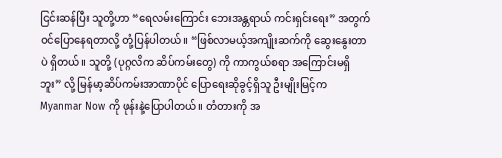ငြင်းဆန်ပြီး သူတို့ဟာ “ရေလမ်းကြောင်း ဘေးအန္တရာယ် ကင်းရှင်းရေး” အတွက် ဝင်ပြောနေရတာလို့ တုံ့ပြန်ပါတယ်။ “ဖြစ်လာမယ့်အကျိုးဆက်ကို ဆွေးနွေးတာပဲ ရှိတယ်။ သူတို့ (ပုဂ္ဂလိက ဆိပ်ကမ်းတွေ) ကို ကာကွယ်စရာ အကြောင်းမရှိဘူး” လို့ မြန်မာ့ဆိပ်ကမ်းအာဏာပိုင် ပြောရေးဆိုခွင့်ရှိသူ ဦးမျိုးမြင့်က Myanmar Now ကို ဖုန်းနဲ့ပြောပါတယ်။ တံတားကို အ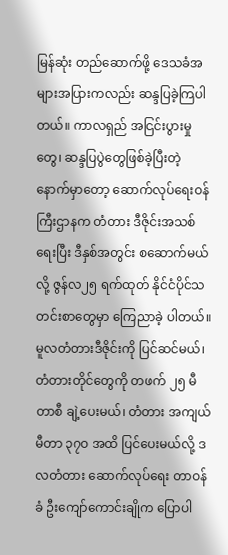မြန်ဆုံး တည်ဆောက်ဖို့ ဒေသခံအများအပြားကလည်း ဆန္ဒပြခဲ့ကြပါတယ်။ ကာလရှည် အငြင်းပွားမှုတွေ၊ ဆန္ဒပြပွဲတွေဖြစ်ခဲ့ပြီးတဲ့ နောက်မှာတော့ ဆောက်လုပ်ရေးဝန်ကြီးဌာနက တံတား ဒီဇိုင်းအသစ်ရေးပြီး ဒီနှစ်အတွင်း စဆောက်မယ်လို့ ဇွန်လ၂၅ ရက်ထုတ် နိုင်ငံပိုင်သတင်းစာတွေမှာ ကြေညာခဲ့ ပါတယ်။ မူလတံတားဒီဇိုင်းကို ပြင်ဆင်မယ်၊ တံတားတိုင်တွေကို တဖက် ၂၅ မီတာစီ ချဲ့ပေးမယ်၊ တံတား အကျယ် မီတာ ၃၇ဝ အထိ ပြင်ပေးမယ်လို့ ဒလတံတား ဆောက်လုပ်ရေး တာဝန်ခံ ဦးကျော်ကောင်းချိုက ပြောပါ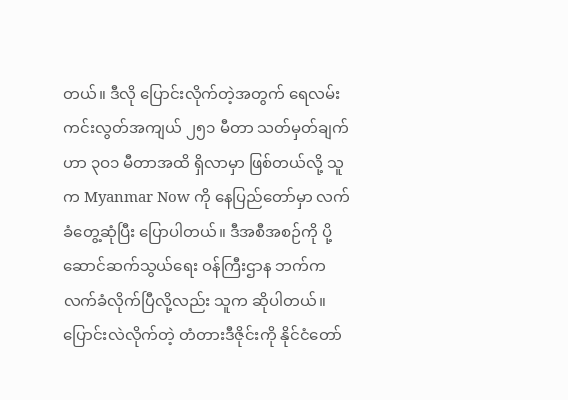တယ်။ ဒီလို ပြောင်းလိုက်တဲ့အတွက် ရေလမ်းကင်းလွတ်အကျယ် ၂၅၁ မီတာ သတ်မှတ်ချက်ဟာ ၃ဝ၁ မီတာအထိ ရှိလာမှာ ဖြစ်တယ်လို့ သူက Myanmar Now ကို နေပြည်တော်မှာ လက်ခံတွေ့ဆုံပြီး ပြောပါတယ်။ ဒီအစီအစဉ်ကို ပို့ဆောင်ဆက်သွယ်ရေး ဝန်ကြီးဌာန ဘက်က လက်ခံလိုက်ပြီလို့လည်း သူက ဆိုပါတယ်။ ပြောင်းလဲလိုက်တဲ့ တံတားဒီဇိုင်းကို နိုင်ငံတော်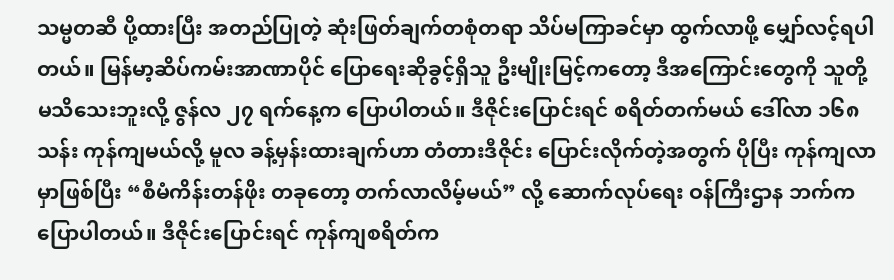သမ္မတဆီ ပို့ထားပြီး အတည်ပြုတဲ့ ဆုံးဖြတ်ချက်တစုံတရာ သိပ်မကြာခင်မှာ ထွက်လာဖို့ မျှော်လင့်ရပါတယ်။ မြန်မာ့ဆိပ်ကမ်းအာဏာပိုင် ပြောရေးဆိုခွင့်ရှိသူ ဦးမျိုးမြင့်ကတော့ ဒီအကြောင်းတွေကို သူတို့ မသိသေးဘူးလို့ ဇွန်လ ၂၇ ရက်နေ့က ပြောပါတယ်။ ဒီဇိုင်းပြောင်းရင် စရိတ်တက်မယ် ဒေါ်လာ ၁၆၈ သန်း ကုန်ကျမယ်လို့ မူလ ခန့်မှန်းထားချက်ဟာ တံတားဒီဇိုင်း ပြောင်းလိုက်တဲ့အတွက် ပိုပြီး ကုန်ကျလာမှာဖြစ်ပြီး “စီမံကိန်းတန်ဖိုး တခုတော့ တက်လာလိမ့်မယ်” လို့ ဆောက်လုပ်ရေး ဝန်ကြီးဌာန ဘက်က ပြောပါတယ်။ ဒီဇိုင်းပြောင်းရင် ကုန်ကျစရိတ်က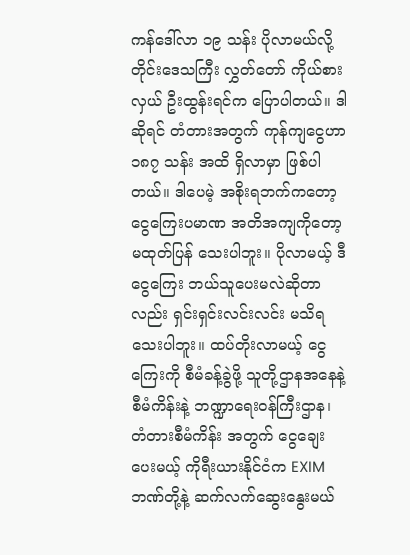ကန်ဒေါ်လာ ၁၉ သန်း ပိုလာမယ်လို့ တိုင်းဒေသကြီး လွှတ်တော် ကိုယ်စားလှယ် ဦးထွန်းရင်က ပြောပါတယ်။ ဒါဆိုရင် တံတားအတွက် ကုန်ကျငွေဟာ ၁၈၇ သန်း အထိ ရှိလာမှာ ဖြစ်ပါတယ်။ ဒါပေမဲ့ အစိုးရဘက်ကတော့ ငွေကြေးပမာဏ အတိအကျကိုတော့ မထုတ်ပြန် သေးပါဘူး။ ပိုလာမယ့် ဒီငွေကြေး ဘယ်သူပေးမလဲဆိုတာလည်း ရှင်းရှင်းလင်းလင်း မသိရသေးပါဘူး။ ထပ်တိုးလာမယ့် ငွေကြေးကို စီမံခန့်ခွဲဖို့ သူတို့ဌာနအနေနဲ့ စီမံကိန်းနဲ့ ဘဏ္ဍာရေးဝန်ကြီးဌာန၊ တံတားစီမံကိန်း အတွက် ငွေချေးပေးမယ့် ကိုရီးယားနိုင်ငံက EXIM ဘဏ်တို့နဲ့ ဆက်လက်ဆွေးနွေးမယ်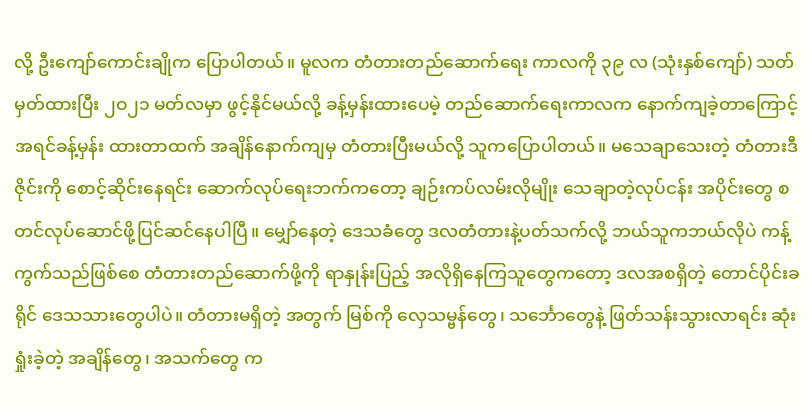လို့ ဦးကျော်ကောင်းချိုက ပြောပါတယ်။ မူလက တံတားတည်ဆောက်ရေး ကာလကို ၃၉ လ (သုံးနှစ်ကျော်) သတ်မှတ်ထားပြီး ၂ဝ၂၁ မတ်လမှာ ဖွင့်နိုင်မယ်လို့ ခန့်မှန်းထားပေမဲ့ တည်ဆောက်ရေးကာလက နောက်ကျခဲ့တာကြောင့် အရင်ခန့်မှန်း ထားတာထက် အချိန်နောက်ကျမှ တံတားပြီးမယ်လို့ သူကပြောပါတယ်။ မသေချာသေးတဲ့ တံတားဒီဇိုင်းကို စောင့်ဆိုင်းနေရင်း ဆောက်လုပ်ရေးဘက်ကတော့ ချဉ်းကပ်လမ်းလိုမျိုး သေချာတဲ့လုပ်ငန်း အပိုင်းတွေ စတင်လုပ်ဆောင်ဖို့ပြင်ဆင်နေပါပြီ။ မျှော်နေတဲ့ ဒေသခံတွေ ဒလတံတားနဲ့ပတ်သက်လို့ ဘယ်သူကဘယ်လိုပဲ ကန့်ကွက်သည်ဖြစ်စေ တံတားတည်ဆောက်ဖို့ကို ရာနှုန်းပြည့် အလိုရှိနေကြသူတွေကတော့ ဒလအစရှိတဲ့ တောင်ပိုင်းခရိုင် ဒေသသားတွေပါပဲ။ တံတားမရှိတဲ့ အတွက် မြစ်ကို လှေသမ္ဗန်တွေ၊ သင်္ဘောတွေနဲ့ ဖြတ်သန်းသွားလာရင်း ဆုံးရှုံးခဲ့တဲ့ အချိန်တွေ၊ အသက်တွေ က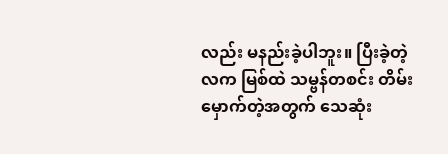လည်း မနည်းခဲ့ပါဘူး။ ပြီးခဲ့တဲ့လက မြစ်ထဲ သမ္ဗန်တစင်း တိမ်းမှောက်တဲ့အတွက် သေဆုံး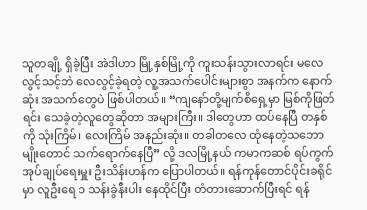သူတချို့ ရှိခဲ့ပြီး အဲဒါဟာ မြို့နှစ်မြို့ကို ကူးသန်းသွားလာရင်း မလေလွင့်သင့်ဘဲ လေလွင့်ခဲ့ရတဲ့ လူ့အသက်ပေါင်းများစွာ အနက်က နောက်ဆုံး အသက်တွေပဲ ဖြစ်ပါတယ်။ “ကျနော်တို့မျက်စိရှေ့မှာ မြစ်ကိုဖြတ်ရင်း သေခဲ့တဲ့လူတွေဆိုတာ အများကြီး။ ဒါတွေဟာ ထပ်နေပြီ တနှစ်ကို သုံးကြိမ်၊ လေးကြိမ် အနည်းဆုံး။ တခါတလေ ထုံနေတဲ့သဘောမျိုးတောင် သက်ရောက်နေပြီ” လို့ ဒလမြို့နယ် ကမာကဆစ် ရပ်ကွက် အုပ်ချုပ်ရေးမှူး ဦးသိန်းဟန်က ပြောပါတယ်။ ရန်ကုန်တောင်ပိုင်းခရိုင်မှာ လူဦးရေ ၁ သန်းခွဲနီးပါး နေထိုင်ပြီး တံတားဆောက်ပြီးရင် ရန်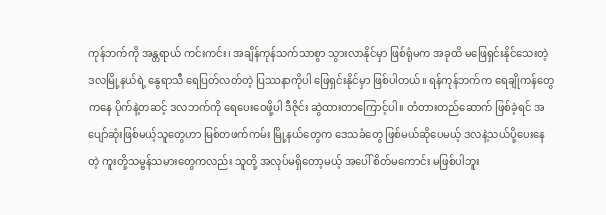ကုန်ဘက်ကို အန္တရာယ် ကင်းကင်း၊ အချိန်ကုန်သက်သာစွာ သွားလာနိုင်မှာ ဖြစ်ရုံမက အခုထိ မဖြေရှင်းနိုင်သေးတဲ့ ဒလမြို့နယ်ရဲ့ နွေရာသီ ရေပြတ်လတ်တဲ့ ပြဿနာကိုပါ ဖြေရှင်းနိုင်မှာ ဖြစ်ပါတယ်။ ရန်ကုန်ဘက်က ရေချိုကန်တွေ ကနေ ပိုက်နဲ့တဆင့် ဒလဘက်ကို ရေပေးဝေဖို့ပါ ဒီဇိုင်း ဆွဲထားတာကြောင့်ပါ။ တံတားတည်ဆောက် ဖြစ်ခဲ့ရင် အပျော်ဆုံးဖြစ်မယ့်သူတွေဟာ မြစ်တဖက်ကမ်း မြို့နယ်တွေက ဒေသခံတွေ ဖြစ်မယ်ဆိုပေမယ့် ဒလနဲ့သယ်ပို့ပေးနေတဲ့ ကူးတို့သမ္ဗန်သမားတွေကလည်း သူတို့ အလုပ်မရှိတော့မယ့် အပေါ် စိတ်မကောင်း မဖြစ်ပါဘူး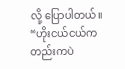လို့ ပြောပါတယ်။ “ဟိုးငယ်ငယ်ကတည်းကပဲ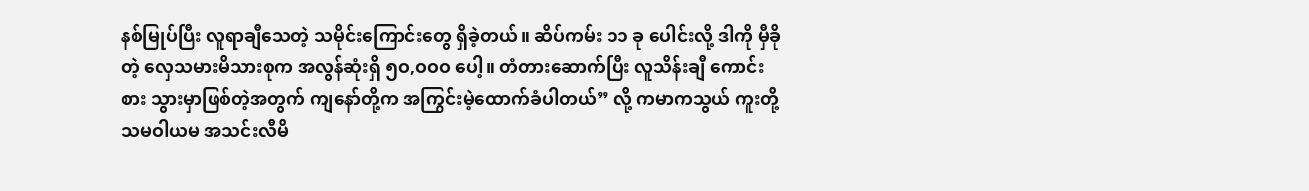နစ်မြုပ်ပြီး လူရာချီသေတဲ့ သမိုင်းကြောင်းတွေ ရှိခဲ့တယ်။ ဆိပ်ကမ်း ၁၁ ခု ပေါင်းလို့ ဒါကို မှီခိုတဲ့ လှေသမားမိသားစုက အလွန်ဆုံးရှိ ၅ဝ,ဝဝဝ ပေါ့။ တံတားဆောက်ပြီး လူသိန်းချီ ကောင်းစား သွားမှာဖြစ်တဲ့အတွက် ကျနော်တို့က အကြွင်းမဲ့ထောက်ခံပါတယ်” လို့ ကမာကသွယ် ကူးတို့ သမဝါယမ အသင်းလီမိ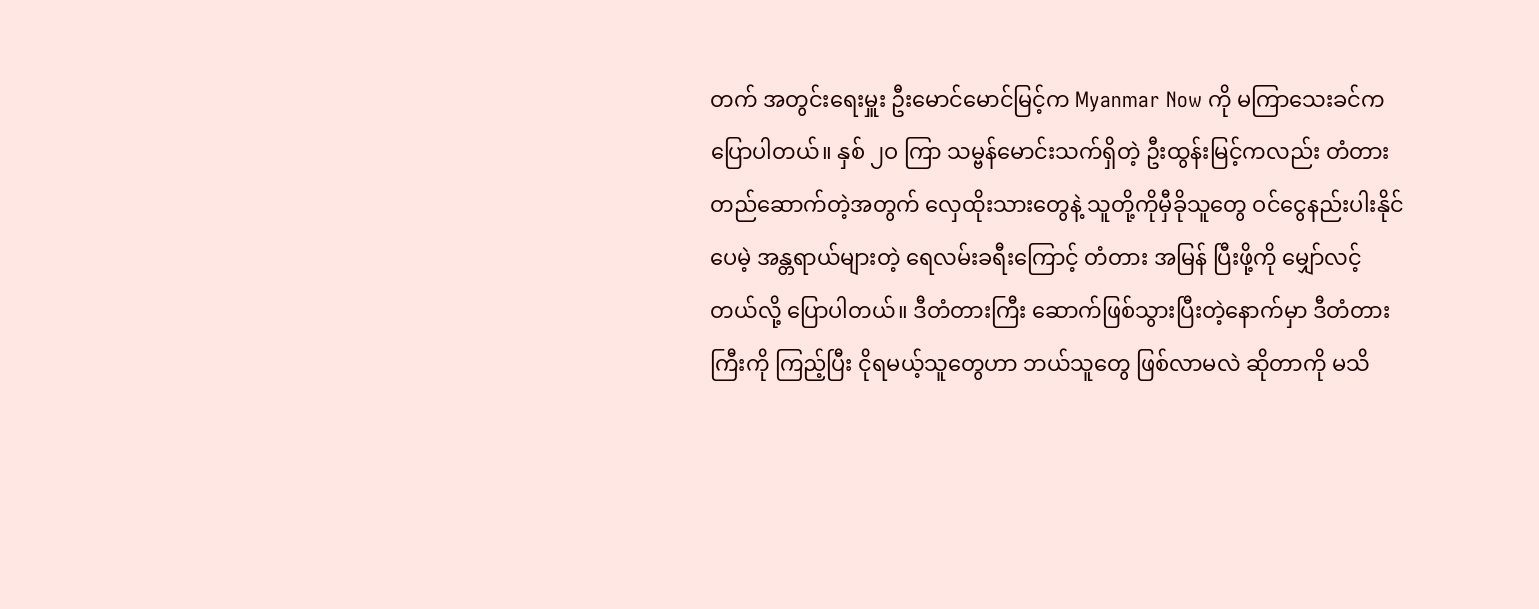တက် အတွင်းရေးမှူး ဦးမောင်မောင်မြင့်က Myanmar Now ကို မကြာသေးခင်က ပြောပါတယ်။ နှစ် ၂ဝ ကြာ သမ္ဗန်မောင်းသက်ရှိတဲ့ ဦးထွန်းမြင့်ကလည်း တံတားတည်ဆောက်တဲ့အတွက် လှေထိုးသားတွေနဲ့ သူတို့ကိုမှီခိုသူတွေ ဝင်ငွေနည်းပါးနိုင်ပေမဲ့ အန္တရာယ်များတဲ့ ရေလမ်းခရီးကြောင့် တံတား အမြန် ပြီးဖို့ကို မျှော်လင့်တယ်လို့ ပြောပါတယ်။ ဒီတံတားကြီး ဆောက်ဖြစ်သွားပြီးတဲ့နောက်မှာ ဒီတံတားကြီးကို ကြည့်ပြီး ငိုရမယ့်သူတွေဟာ ဘယ်သူတွေ ဖြစ်လာမလဲ ဆိုတာကို မသိ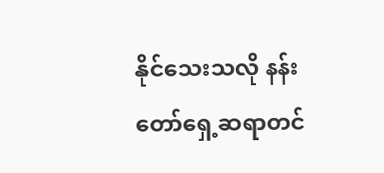နိုင်သေးသလို နန်းတော်ရှေ့ဆရာတင်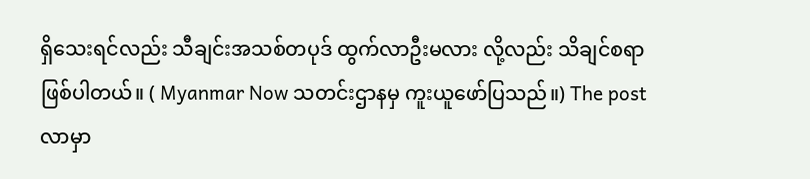ရှိသေးရင်လည်း သီချင်းအသစ်တပုဒ် ထွက်လာဦးမလား လို့လည်း သိချင်စရာဖြစ်ပါတယ်။ ( Myanmar Now သတင်းဌာနမှ ကူးယူဖော်ပြသည်။) The post လာမှာ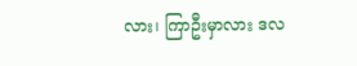လား၊ ကြာဦးမှာလား ဒလ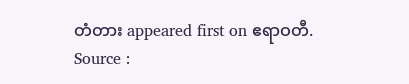တံတား appeared first on ဧရာဝတီ.
Source :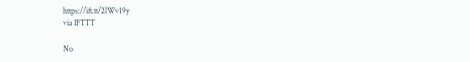https://ift.tt/2lWv19y
via IFTTT

No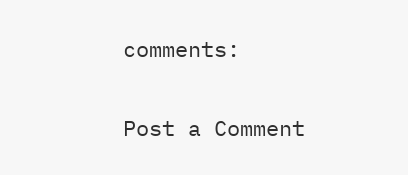comments:

Post a Comment